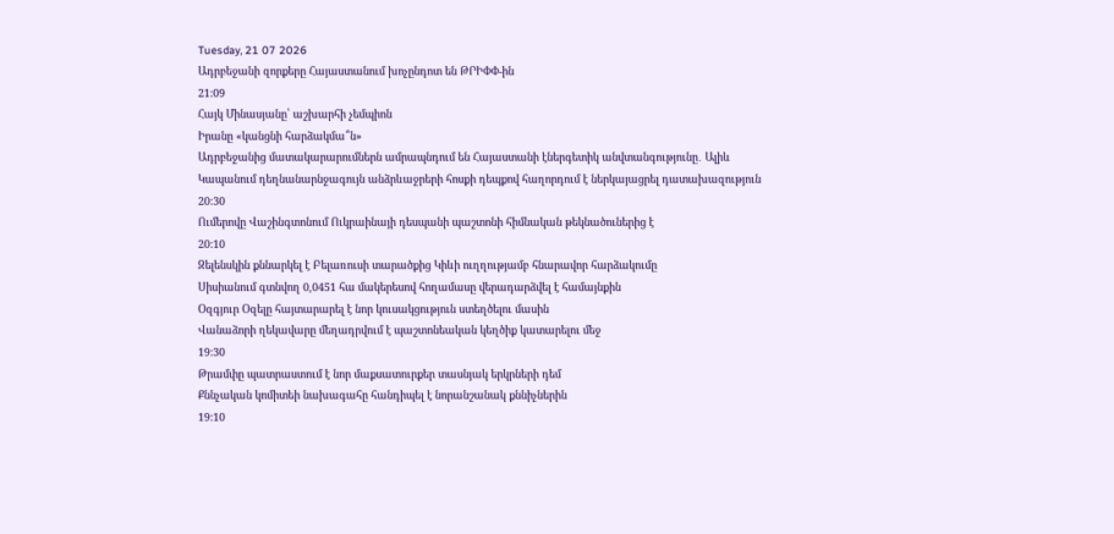Tuesday, 21 07 2026
Ադրբեջանի զորքերը Հայաստանում խոչընդոտ են ԹՐԻՓՓ-ին
21:09
Հայկ Մինասյանը՝ աշխարհի չեմպիոն
Իրանը «կանցնի հարձակմա՞ն»
Ադրբեջանից մատակարարումներն ամրապնդում են Հայաստանի էներգետիկ անվտանգությունը․ Ալիև
Կապանում դեղնանարնջագույն անձրևաջրերի հոսքի դեպքով հաղորդում է ներկայացրել դատախազություն
20:30
Ումերովը Վաշինգտոնում Ուկրաինայի դեսպանի պաշտոնի հիմնական թեկնածուներից է
20:10
Զելենսկին քննարկել է Բելառուսի տարածքից Կիևի ուղղությամբ հնարավոր հարձակումը
Սիսիանում գտնվող 0,0451 հա մակերեսով հողամասը վերադարձվել է համայնքին
Օզգյուր Օզելը հայտարարել է նոր կուսակցություն ստեղծելու մասին
Վանաձորի ղեկավարը մեղադրվում է պաշտոնեական կեղծիք կատարելու մեջ
19:30
Թրամփը պատրաստում է նոր մաքսատուրքեր տասնյակ երկրների դեմ
Քննչական կոմիտեի նախագահը հանդիպել է նորանշանակ քննիչներին
19:10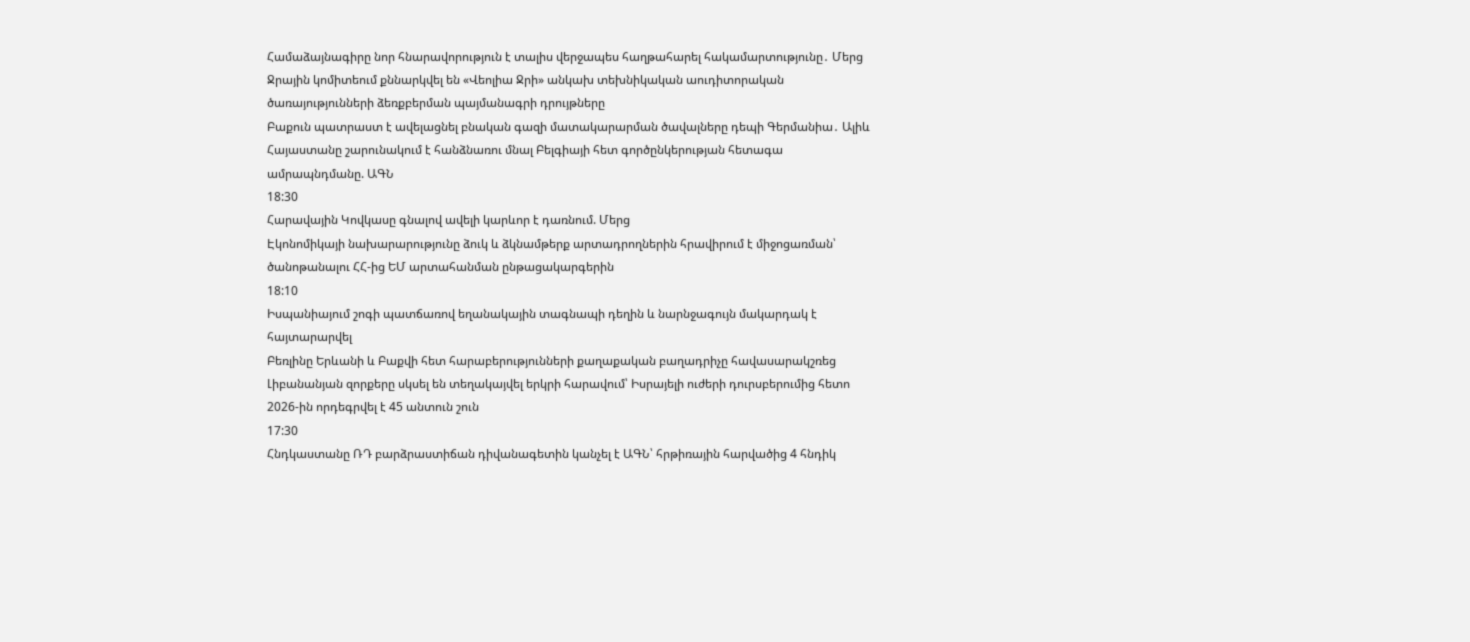Համաձայնագիրը նոր հնարավորություն է տալիս վերջապես հաղթահարել հակամարտությունը․ Մերց
Ջրային կոմիտեում քննարկվել են «Վեոլիա Ջրի» անկախ տեխնիկական աուդիտորական ծառայությունների ձեռքբերման պայմանագրի դրույթները
Բաքուն պատրաստ է ավելացնել բնական գազի մատակարարման ծավալները դեպի Գերմանիա․ Ալիև
Հայաստանը շարունակում է հանձնառու մնալ Բելգիայի հետ գործընկերության հետագա ամրապնդմանը. ԱԳՆ
18:30
Հարավային Կովկասը գնալով ավելի կարևոր է դառնում. Մերց
Էկոնոմիկայի նախարարությունը ձուկ և ձկնամթերք արտադրողներին հրավիրում է միջոցառման՝ ծանոթանալու ՀՀ-ից ԵՄ արտահանման ընթացակարգերին
18:10
Իսպանիայում շոգի պատճառով եղանակային տագնապի դեղին և նարնջագույն մակարդակ է հայտարարվել
Բեռլինը Երևանի և Բաքվի հետ հարաբերությունների քաղաքական բաղադրիչը հավասարակշռեց
Լիբանանյան զորքերը սկսել են տեղակայվել երկրի հարավում՝ Իսրայելի ուժերի դուրսբերումից հետո
2026-ին որդեգրվել է 45 անտուն շուն
17:30
Հնդկաստանը ՌԴ բարձրաստիճան դիվանագետին կանչել է ԱԳՆ՝ հրթիռային հարվածից 4 հնդիկ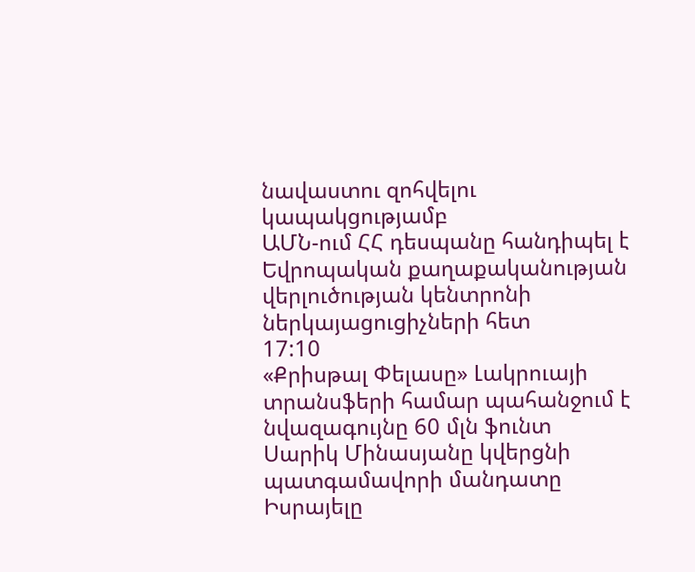նավաստու զոհվելու կապակցությամբ
ԱՄՆ-ում ՀՀ դեսպանը հանդիպել է Եվրոպական քաղաքականության վերլուծության կենտրոնի ներկայացուցիչների հետ
17:10
«Քրիսթալ Փելասը» Լակրուայի տրանսֆերի համար պահանջում է նվազագույնը 60 մլն ֆունտ
Սարիկ Մինասյանը կվերցնի պատգամավորի մանդատը
Իսրայելը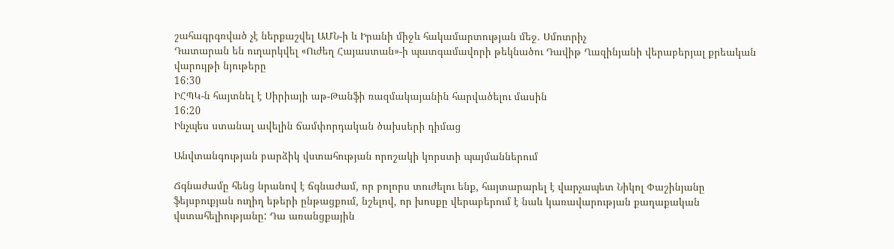շահագրգռված չէ ներքաշվել ԱՄՆ-ի և Իրանի միջև հակամարտության մեջ. Սմոտրիչ
Դատարան են ուղարկվել «Ուժեղ Հայաստան»-ի պատգամավորի թեկնածու Դավիթ Ղազինյանի վերաբերյալ քրեական վարույթի նյութերը
16:30
ԻՀՊԿ-ն հայտնել է Սիրիայի աթ-Թանֆի ռազմակայանին հարվածելու մասին
16:20
Ինչպես ստանալ ավելին ճամփորդական ծախսերի դիմաց

Անվտանգության բարձիկ վստահության որոշակի կորստի պայմաններում

Ճգնաժամը հենց նրանով է ճգնաժամ, որ բոլորս տուժելու ենք, հայտարարել է վարչապետ Նիկոլ Փաշինյանը ֆեյսբուքյան ուղիղ եթերի ընթացքում, նշելով, որ խոսքը վերաբերում է նաև կառավարության քաղաքական վստահելիությանը: Դա առանցքային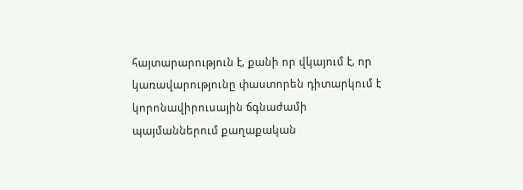հայտարարություն է, քանի որ վկայում է, որ կառավարությունը փաստորեն դիտարկում է կորոնավիրուսային ճգնաժամի պայմաններում քաղաքական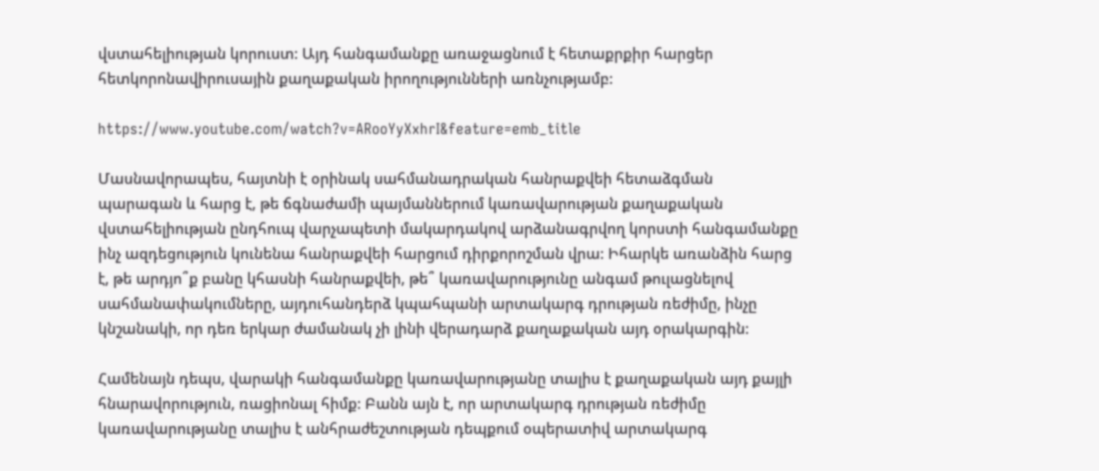վստահելիության կորուստ: Այդ հանգամանքը առաջացնում է հետաքրքիր հարցեր հետկորոնավիրուսային քաղաքական իրողությունների առնչությամբ:

https://www.youtube.com/watch?v=ARooYyXxhrI&feature=emb_title

Մասնավորապես, հայտնի է օրինակ սահմանադրական հանրաքվեի հետաձգման պարագան և հարց է, թե ճգնաժամի պայմաններում կառավարության քաղաքական վստահելիության ընդհուպ վարչապետի մակարդակով արձանագրվող կորստի հանգամանքը ինչ ազդեցություն կունենա հանրաքվեի հարցում դիրքորոշման վրա: Իհարկե առանձին հարց է, թե արդյո՞ք բանը կհասնի հանրաքվեի, թե՞ կառավարությունը անգամ թուլացնելով սահմանափակումները, այդուհանդերձ կպահպանի արտակարգ դրության ռեժիմը, ինչը կնշանակի, որ դեռ երկար ժամանակ չի լինի վերադարձ քաղաքական այդ օրակարգին:

Համենայն դեպս, վարակի հանգամանքը կառավարությանը տալիս է քաղաքական այդ քայլի հնարավորություն, ռացիոնալ հիմք: Բանն այն է, որ արտակարգ դրության ռեժիմը կառավարությանը տալիս է անհրաժեշտության դեպքում օպերատիվ արտակարգ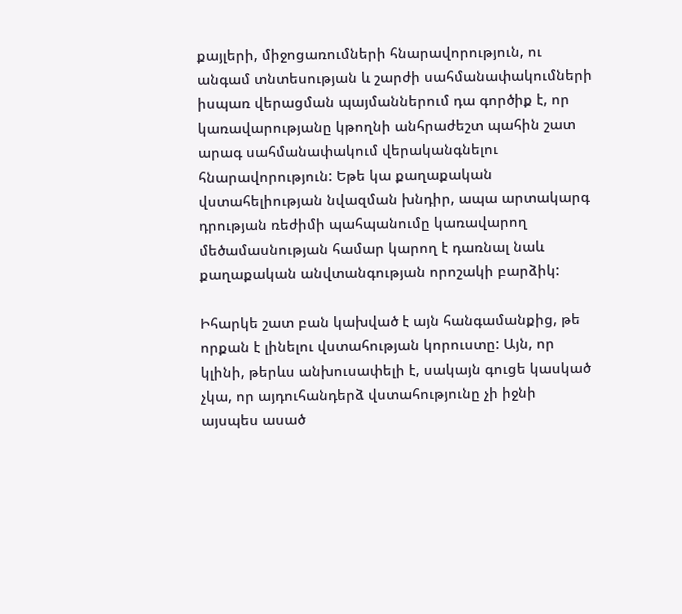քայլերի, միջոցառումների հնարավորություն, ու անգամ տնտեսության և շարժի սահմանափակումների իսպառ վերացման պայմաններում դա գործիք է, որ կառավարությանը կթողնի անհրաժեշտ պահին շատ արագ սահմանափակում վերականգնելու հնարավորություն: Եթե կա քաղաքական վստահելիության նվազման խնդիր, ապա արտակարգ դրության ռեժիմի պահպանումը կառավարող մեծամասնության համար կարող է դառնալ նաև քաղաքական անվտանգության որոշակի բարձիկ:

Իհարկե շատ բան կախված է այն հանգամանքից, թե որքան է լինելու վստահության կորուստը: Այն, որ կլինի, թերևս անխուսափելի է, սակայն գուցե կասկած չկա, որ այդուհանդերձ վստահությունը չի իջնի այսպես ասած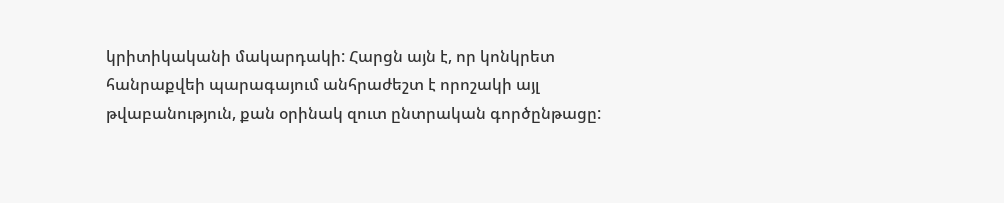կրիտիկականի մակարդակի: Հարցն այն է, որ կոնկրետ հանրաքվեի պարագայում անհրաժեշտ է որոշակի այլ թվաբանություն, քան օրինակ զուտ ընտրական գործընթացը: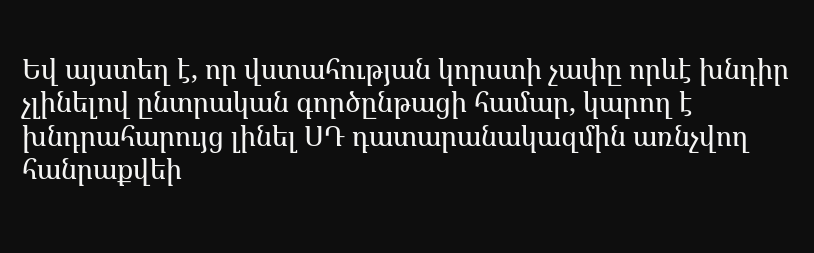Եվ այստեղ է, որ վստահության կորստի չափը որևէ խնդիր չլինելով ընտրական գործընթացի համար, կարող է խնդրահարույց լինել ՍԴ դատարանակազմին առնչվող հանրաքվեի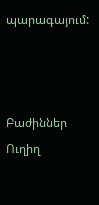պարագայում:



Բաժիններ
Ուղիղ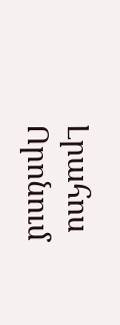Լրահոս
Որոնում